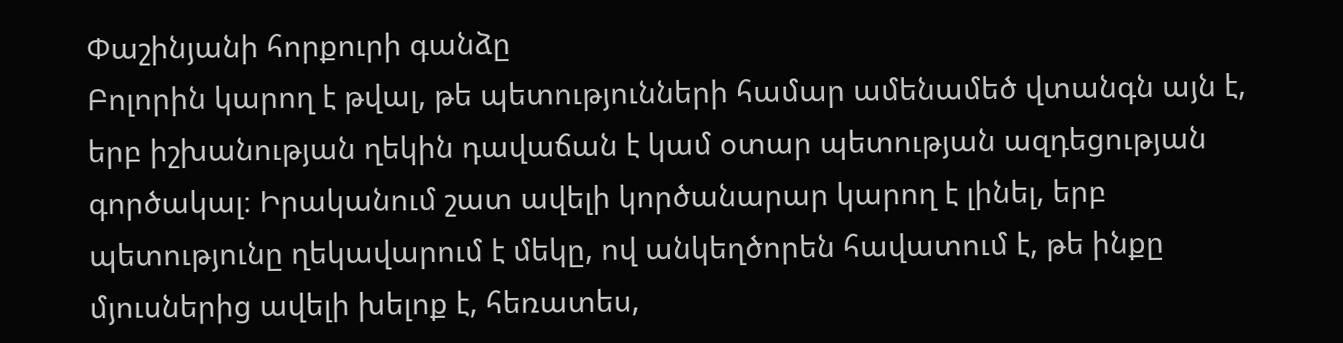Փաշինյանի հորքուրի գանձը
Բոլորին կարող է թվալ, թե պետությունների համար ամենամեծ վտանգն այն է, երբ իշխանության ղեկին դավաճան է կամ օտար պետության ազդեցության գործակալ։ Իրականում շատ ավելի կործանարար կարող է լինել, երբ պետությունը ղեկավարում է մեկը, ով անկեղծորեն հավատում է, թե ինքը մյուսներից ավելի խելոք է, հեռատես,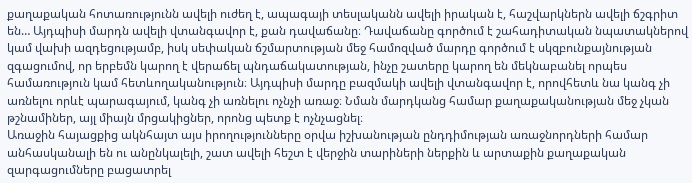քաղաքական հոտառությունն ավելի ուժեղ է, ապագայի տեսլականն ավելի իրական է, հաշվարկներն ավելի ճշգրիտ են… Այդպիսի մարդն ավելի վտանգավոր է, քան դավաճանը։ Դավաճանը գործում է շահադիտական նպատակներով կամ վախի ազդեցությամբ, իսկ սեփական ճշմարտության մեջ համոզված մարդը գործում է սկզբունքայնության զգացումով, որ երբեմն կարող է վերաճել պնդաճակատության, ինչը շատերը կարող են մեկնաբանել որպես համառություն կամ հետևողականություն։ Այդպիսի մարդը բազմակի ավելի վտանգավոր է, որովհետև նա կանգ չի առնելու որևէ պարագայում, կանգ չի առնելու ոչնչի առաջ։ Նման մարդկանց համար քաղաքականության մեջ չկան թշնամիներ, այլ միայն մրցակիցներ, որոնց պետք է ոչնչացնել։
Առաջին հայացքից ակնհայտ այս իրողությունները օրվա իշխանության ընդդիմության առաջնորդների համար անհասկանալի են ու անընկալելի, շատ ավելի հեշտ է վերջին տարիների ներքին և արտաքին քաղաքական զարգացումները բացատրել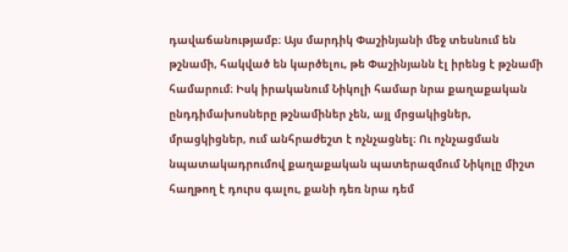դավաճանությամբ։ Այս մարդիկ Փաշինյանի մեջ տեսնում են թշնամի, հակված են կարծելու, թե Փաշինյանն էլ իրենց է թշնամի համարում։ Իսկ իրականում Նիկոլի համար նրա քաղաքական ընդդիմախոսները թշնամիներ չեն, այլ մրցակիցներ, մրացկիցներ, ում անհրաժեշտ է ոչնչացնել։ Ու ոչնչացման նպատակադրումով քաղաքական պատերազմում Նիկոլը միշտ հաղթող է դուրս գալու, քանի դեռ նրա դեմ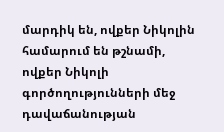մարդիկ են, ովքեր Նիկոլին համարում են թշնամի, ովքեր Նիկոլի գործողությունների մեջ դավաճանության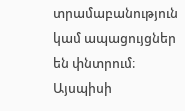տրամաբանություն կամ ապացույցներ են փնտրում։ Այսպիսի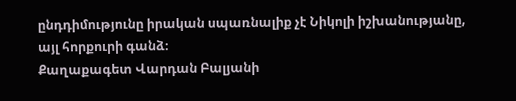ընդդիմությունը իրական սպառնալիք չէ Նիկոլի իշխանությանը, այլ հորքուրի գանձ։
Քաղաքագետ Վարդան Բալյանի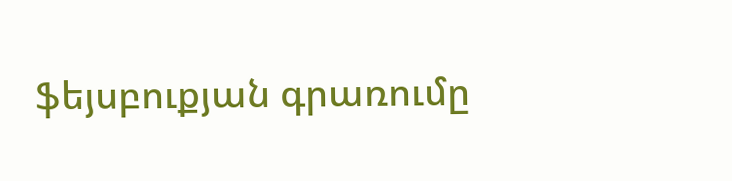ֆեյսբուքյան գրառումը